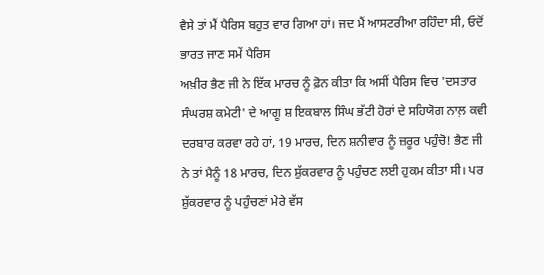ਵੈਸੇ ਤਾਂ ਮੈਂ ਪੈਰਿਸ ਬਹੁਤ ਵਾਰ ਗਿਆ ਹਾਂ। ਜਦ ਮੈਂ ਆਸਟਰੀਆ ਰਹਿੰਦਾ ਸੀ, ਓਦੋਂ ਭਾਰਤ ਜਾਣ ਸਮੇਂ ਪੈਰਿਸ
ਅਖ਼ੀਰ ਭੈਣ ਜੀ ਨੇ ਇੱਕ ਮਾਰਚ ਨੂੰ ਫ਼ੋਨ ਕੀਤਾ ਕਿ ਅਸੀਂ ਪੈਰਿਸ ਵਿਚ 'ਦਸਤਾਰ ਸੰਘਰਸ਼ ਕਮੇਟੀ' ਦੇ ਆਗੂ ਸ਼ ਇਕਬਾਲ ਸਿੰਘ ਭੱਟੀ ਹੋਰਾਂ ਦੇ ਸਹਿਯੋਗ ਨਾਲ਼ ਕਵੀ ਦਰਬਾਰ ਕਰਵਾ ਰਹੇ ਹਾਂ, 19 ਮਾਰਚ, ਦਿਨ ਸ਼ਨੀਵਾਰ ਨੂੰ ਜ਼ਰੂਰ ਪਹੁੰਚੋ! ਭੈਣ ਜੀ ਨੇ ਤਾਂ ਮੈਨੂੰ 18 ਮਾਰਚ, ਦਿਨ ਸ਼ੁੱਕਰਵਾਰ ਨੂੰ ਪਹੁੰਚਣ ਲਈ ਹੁਕਮ ਕੀਤਾ ਸੀ। ਪਰ ਸ਼ੁੱਕਰਵਾਰ ਨੂੰ ਪਹੁੰਚਣਾਂ ਮੇਰੇ ਵੱਸ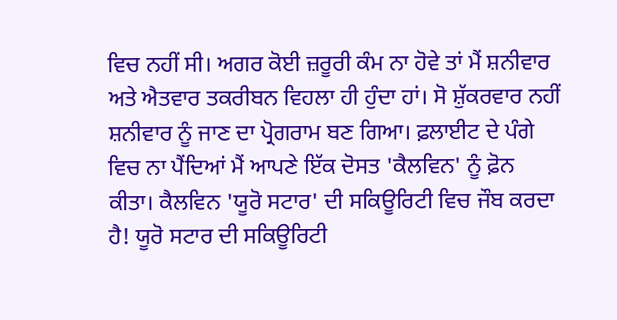ਵਿਚ ਨਹੀਂ ਸੀ। ਅਗਰ ਕੋਈ ਜ਼ਰੂਰੀ ਕੰਮ ਨਾ ਹੋਵੇ ਤਾਂ ਮੈਂ ਸ਼ਨੀਵਾਰ ਅਤੇ ਐਤਵਾਰ ਤਕਰੀਬਨ ਵਿਹਲਾ ਹੀ ਹੁੰਦਾ ਹਾਂ। ਸੋ ਸ਼ੁੱਕਰਵਾਰ ਨਹੀਂ ਸ਼ਨੀਵਾਰ ਨੂੰ ਜਾਣ ਦਾ ਪ੍ਰੋਗਰਾਮ ਬਣ ਗਿਆ। ਫ਼ਲਾਈਟ ਦੇ ਪੰਗੇ ਵਿਚ ਨਾ ਪੈਂਦਿਆਂ ਮੈਂ ਆਪਣੇ ਇੱਕ ਦੋਸਤ 'ਕੈਲਵਿਨ' ਨੂੰ ਫ਼ੋਨ ਕੀਤਾ। ਕੈਲਵਿਨ 'ਯੂਰੋ ਸਟਾਰ' ਦੀ ਸਕਿਊਰਿਟੀ ਵਿਚ ਜੌਬ ਕਰਦਾ ਹੈ! ਯੂਰੋ ਸਟਾਰ ਦੀ ਸਕਿਊਰਿਟੀ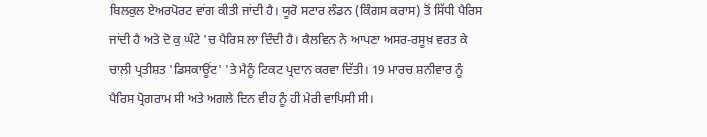ਬਿਲਕੁਲ ਏਅਰਪੋਰਟ ਵਾਂਗ ਕੀਤੀ ਜਾਂਦੀ ਹੈ। ਯੂਰੋ ਸਟਾਰ ਲੰਡਨ (ਕਿੰਗਸ ਕਰਾਸ) ਤੋਂ ਸਿੱਧੀ ਪੈਰਿਸ ਜਾਂਦੀ ਹੈ ਅਤੇ ਦੋ ਕੁ ਘੰਟੇ 'ਚ ਪੈਰਿਸ ਲਾ ਦਿੰਦੀ ਹੈ। ਕੈਲਵਿਨ ਨੇ ਆਪਣਾ ਅਸਰ-ਰਸੂਖ਼ ਵਰਤ ਕੇ ਚਾਲ਼ੀ ਪ੍ਰਤੀਸ਼ਤ 'ਡਿਸਕਾਊਂਟ' 'ਤੇ ਮੈਨੂੰ ਟਿਕਟ ਪ੍ਰਦਾਨ ਕਰਵਾ ਦਿੱਤੀ। 19 ਮਾਰਚ ਸ਼ਨੀਵਾਰ ਨੂੰ ਪੈਰਿਸ ਪ੍ਰੋਗਰਾਮ ਸੀ ਅਤੇ ਅਗਲੇ ਦਿਨ ਵੀਹ ਨੂੰ ਹੀ ਮੇਰੀ ਵਾਪਿਸੀ ਸੀ।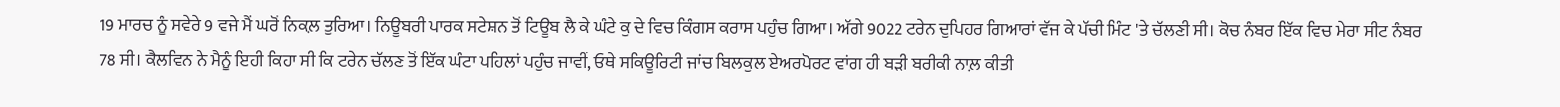19 ਮਾਰਚ ਨੂੰ ਸਵੇਰੇ 9 ਵਜੇ ਮੈਂ ਘਰੋਂ ਨਿਕਲ਼ ਤੁਰਿਆ। ਨਿਊਬਰੀ ਪਾਰਕ ਸਟੇਸ਼ਨ ਤੋਂ ਟਿਊਬ ਲੈ ਕੇ ਘੰਟੇ ਕੁ ਦੇ ਵਿਚ ਕਿੰਗਸ ਕਰਾਸ ਪਹੁੰਚ ਗਿਆ। ਅੱਗੇ 9022 ਟਰੇਨ ਦੁਪਿਹਰ ਗਿਆਰਾਂ ਵੱਜ ਕੇ ਪੱਚੀ ਮਿੰਟ 'ਤੇ ਚੱਲਣੀ ਸੀ। ਕੋਚ ਨੰਬਰ ਇੱਕ ਵਿਚ ਮੇਰਾ ਸੀਟ ਨੰਬਰ 78 ਸੀ। ਕੈਲਵਿਨ ਨੇ ਮੈਨੂੰ ਇਹੀ ਕਿਹਾ ਸੀ ਕਿ ਟਰੇਨ ਚੱਲਣ ਤੋਂ ਇੱਕ ਘੰਟਾ ਪਹਿਲਾਂ ਪਹੁੰਚ ਜਾਵੀਂ, ਓਥੇ ਸਕਿਊਰਿਟੀ ਜਾਂਚ ਬਿਲਕੁਲ ਏਅਰਪੋਰਟ ਵਾਂਗ ਹੀ ਬੜੀ ਬਰੀਕੀ ਨਾਲ਼ ਕੀਤੀ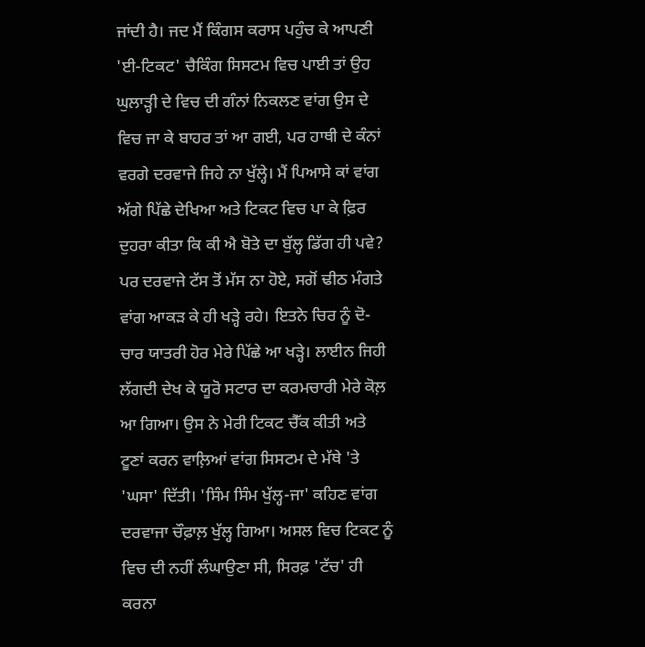ਜਾਂਦੀ ਹੈ। ਜਦ ਮੈਂ ਕਿੰਗਸ ਕਰਾਸ ਪਹੁੰਚ ਕੇ ਆਪਣੀ 'ਈ-ਟਿਕਟ' ਚੈਕਿੰਗ ਸਿਸਟਮ ਵਿਚ ਪਾਈ ਤਾਂ ਉਹ ਘੁਲਾੜ੍ਹੀ ਦੇ ਵਿਚ ਦੀ ਗੰਨਾਂ ਨਿਕਲਣ ਵਾਂਗ ਉਸ ਦੇ ਵਿਚ ਜਾ ਕੇ ਬਾਹਰ ਤਾਂ ਆ ਗਈ, ਪਰ ਹਾਥੀ ਦੇ ਕੰਨਾਂ ਵਰਗੇ ਦਰਵਾਜੇ ਜਿਹੇ ਨਾ ਖੁੱਲ੍ਹੇ। ਮੈਂ ਪਿਆਸੇ ਕਾਂ ਵਾਂਗ ਅੱਗੇ ਪਿੱਛੇ ਦੇਖਿਆ ਅਤੇ ਟਿਕਟ ਵਿਚ ਪਾ ਕੇ ਫ਼ਿਰ ਦੁਹਰਾ ਕੀਤਾ ਕਿ ਕੀ ਐ ਬੋਤੇ ਦਾ ਬੁੱਲ੍ਹ ਡਿੱਗ ਹੀ ਪਵੇ? ਪਰ ਦਰਵਾਜੇ ਟੱਸ ਤੋਂ ਮੱਸ ਨਾ ਹੋਏ, ਸਗੋਂ ਢੀਠ ਮੰਗਤੇ ਵਾਂਗ ਆਕੜ ਕੇ ਹੀ ਖੜ੍ਹੇ ਰਹੇ। ਇਤਨੇ ਚਿਰ ਨੂੰ ਦੋ-ਚਾਰ ਯਾਤਰੀ ਹੋਰ ਮੇਰੇ ਪਿੱਛੇ ਆ ਖੜ੍ਹੇ। ਲਾਈਨ ਜਿਹੀ ਲੱਗਦੀ ਦੇਖ ਕੇ ਯੂਰੋ ਸਟਾਰ ਦਾ ਕਰਮਚਾਰੀ ਮੇਰੇ ਕੋਲ਼ ਆ ਗਿਆ। ਉਸ ਨੇ ਮੇਰੀ ਟਿਕਟ ਚੈੱਕ ਕੀਤੀ ਅਤੇ ਟੂਣਾਂ ਕਰਨ ਵਾਲ਼ਿਆਂ ਵਾਂਗ ਸਿਸਟਮ ਦੇ ਮੱਥੇ 'ਤੇ 'ਘਸਾ' ਦਿੱਤੀ। 'ਸਿੰਮ ਸਿੰਮ ਖੁੱਲ੍ਹ-ਜਾ' ਕਹਿਣ ਵਾਂਗ ਦਰਵਾਜਾ ਚੌਫ਼ਾਲ਼ ਖੁੱਲ੍ਹ ਗਿਆ। ਅਸਲ ਵਿਚ ਟਿਕਟ ਨੂੰ ਵਿਚ ਦੀ ਨਹੀਂ ਲੰਘਾਉਣਾ ਸੀ, ਸਿਰਫ਼ 'ਟੱਚ' ਹੀ ਕਰਨਾ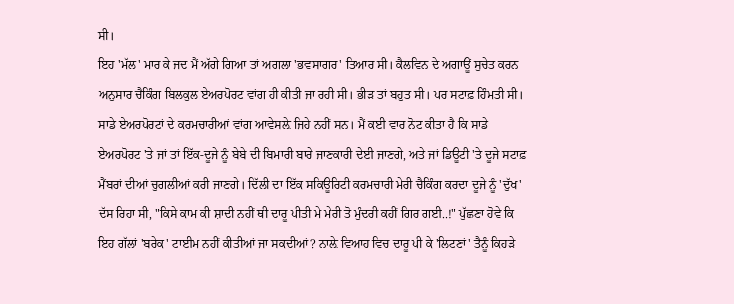ਸੀ।
ਇਹ 'ਮੱਲ' ਮਾਰ ਕੇ ਜਦ ਮੈਂ ਅੱਗੇ ਗਿਆ ਤਾਂ ਅਗਲਾ 'ਭਵਸਾਗਰ' ਤਿਆਰ ਸੀ। ਕੈਲਵਿਨ ਦੇ ਅਗਾਊਂ ਸੁਚੇਤ ਕਰਨ ਅਨੁਸਾਰ ਚੈਕਿੰਗ ਬਿਲਕੁਲ ਏਅਰਪੋਰਟ ਵਾਂਗ ਹੀ ਕੀਤੀ ਜਾ ਰਹੀ ਸੀ। ਭੀੜ ਤਾਂ ਬਹੁਤ ਸੀ। ਪਰ ਸਟਾਫ਼ ਹਿੰਮਤੀ ਸੀ। ਸਾਡੇ ਏਅਰਪੋਰਟਾਂ ਦੇ ਕਰਮਚਾਰੀਆਂ ਵਾਂਗ ਆਵੇਸਲ਼ੇ ਜਿਹੇ ਨਹੀਂ ਸਨ। ਮੈਂ ਕਈ ਵਾਰ ਨੋਟ ਕੀਤਾ ਹੈ ਕਿ ਸਾਡੇ ਏਅਰਪੋਰਟ 'ਤੇ ਜਾਂ ਤਾਂ ਇੱਕ-ਦੂਜੇ ਨੂੰ ਬੇਬੇ ਦੀ ਬਿਮਾਰੀ ਬਾਰੇ ਜਾਣਕਾਰੀ ਦੇਈ ਜਾਣਗੇ, ਅਤੇ ਜਾਂ ਡਿਊਟੀ 'ਤੇ ਦੂਜੇ ਸਟਾਫ਼ ਮੈਂਬਰਾਂ ਦੀਆਂ ਚੁਗਲੀਆਂ ਕਰੀ ਜਾਣਗੇ। ਦਿੱਲੀ ਦਾ ਇੱਕ ਸਕਿਊਰਿਟੀ ਕਰਮਚਾਰੀ ਮੇਰੀ ਚੈਕਿੰਗ ਕਰਦਾ ਦੂਜੇ ਨੂੰ 'ਦੁੱਖ' ਦੱਸ ਰਿਹਾ ਸੀ, "ਕਿਸੇ ਕਾਮ ਕੀ ਸ਼ਾਦੀ ਨਹੀਂ ਥੀ ਦਾਰੂ ਪੀਤੀ ਮੇ ਮੇਰੀ ਤੋ ਮੁੰਦਰੀ ਕਹੀਂ ਗਿਰ ਗਈ..!" ਪੁੱਛਣਾ ਹੋਵੇ ਕਿ ਇਹ ਗੱਲਾਂ 'ਬਰੇਕ' ਟਾਈਮ ਨਹੀਂ ਕੀਤੀਆਂ ਜਾ ਸਕਦੀਆਂ? ਨਾਲ਼ੇ ਵਿਆਹ ਵਿਚ ਦਾਰੂ ਪੀ ਕੇ 'ਲਿਟਣਾਂ' ਤੈਨੂੰ ਕਿਹੜੇ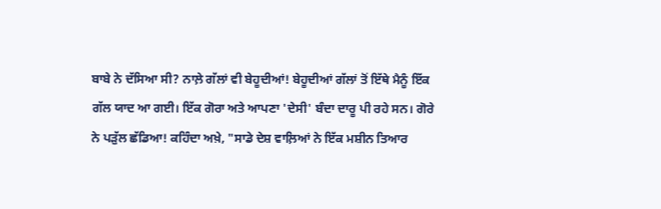ਬਾਬੇ ਨੇ ਦੱਸਿਆ ਸੀ? ਨਾਲ਼ੇ ਗੱਲਾਂ ਵੀ ਬੇਹੂਦੀਆਂ! ਬੇਹੂਦੀਆਂ ਗੱਲਾਂ ਤੋਂ ਇੱਥੇ ਮੈਨੂੰ ਇੱਕ ਗੱਲ ਯਾਦ ਆ ਗਈ। ਇੱਕ ਗੋਰਾ ਅਤੇ ਆਪਣਾ 'ਦੇਸੀ' ਬੰਦਾ ਦਾਰੂ ਪੀ ਰਹੇ ਸਨ। ਗੋਰੇ ਨੇ ਪੜੁੱਲ ਛੱਡਿਆ! ਕਹਿੰਦਾ ਅਖ਼ੇ, "ਸਾਡੇ ਦੇਸ਼ ਵਾਲ਼ਿਆਂ ਨੇ ਇੱਕ ਮਸ਼ੀਨ ਤਿਆਰ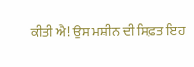ਕੀਤੀ ਐ! ਉਸ ਮਸ਼ੀਨ ਦੀ ਸਿਫ਼ਤ ਇਹ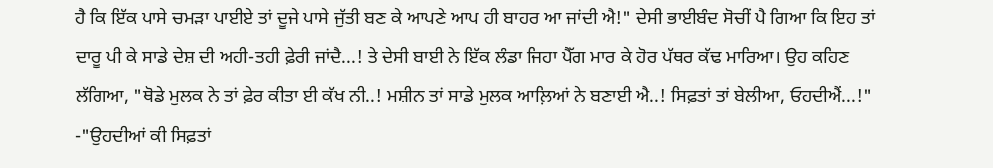ਹੈ ਕਿ ਇੱਕ ਪਾਸੇ ਚਮੜਾ ਪਾਈਏ ਤਾਂ ਦੂਜੇ ਪਾਸੇ ਜੁੱਤੀ ਬਣ ਕੇ ਆਪਣੇ ਆਪ ਹੀ ਬਾਹਰ ਆ ਜਾਂਦੀ ਐ!" ਦੇਸੀ ਭਾਈਬੰਦ ਸੋਚੀਂ ਪੈ ਗਿਆ ਕਿ ਇਹ ਤਾਂ ਦਾਰੂ ਪੀ ਕੇ ਸਾਡੇ ਦੇਸ਼ ਦੀ ਅਹੀ-ਤਹੀ ਫ਼ੇਰੀ ਜਾਂਦੈ...! ਤੇ ਦੇਸੀ ਬਾਈ ਨੇ ਇੱਕ ਲੰਡਾ ਜਿਹਾ ਪੈੱਗ ਮਾਰ ਕੇ ਹੋਰ ਪੱਥਰ ਕੱਢ ਮਾਰਿਆ। ਉਹ ਕਹਿਣ ਲੱਗਿਆ, "ਥੋਡੇ ਮੁਲਕ ਨੇ ਤਾਂ ਫ਼ੇਰ ਕੀਤਾ ਈ ਕੱਖ ਨੀ..! ਮਸ਼ੀਨ ਤਾਂ ਸਾਡੇ ਮੁਲਕ ਆਲ਼ਿਆਂ ਨੇ ਬਣਾਈ ਐ..! ਸਿਫ਼ਤਾਂ ਤਾਂ ਬੇਲੀਆ, ਓਹਦੀਐਂ...!"
-"ਉਹਦੀਆਂ ਕੀ ਸਿਫ਼ਤਾਂ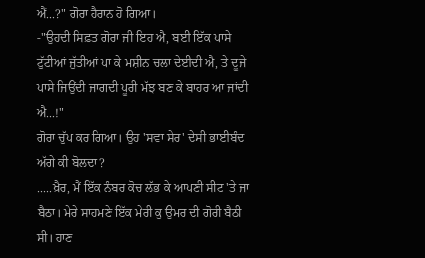ਐਂ...?" ਗੋਰਾ ਹੈਰਾਨ ਹੋ ਗਿਆ।
-"ਉਹਦੀ ਸਿਫ਼ਤ ਗੋਰਾ ਜੀ ਇਹ ਐ, ਬਈ ਇੱਕ ਪਾਸੇ ਟੁੱਟੀਆਂ ਜੁੱਤੀਆਂ ਪਾ ਕੇ ਮਸ਼ੀਨ ਚਲਾ ਦੇਈਦੀ ਐ, ਤੇ ਦੂਜੇ ਪਾਸੇ ਜਿਉਂਦੀ ਜਾਗਦੀ ਪੂਰੀ ਮੱਝ ਬਣ ਕੇ ਬਾਹਰ ਆ ਜਾਂਦੀ ਐ...!"
ਗੋਰਾ ਚੁੱਪ ਕਰ ਗਿਆ। ਉਹ 'ਸਵਾ ਸੇਰ' ਦੇਸੀ ਭਾਈਬੰਦ ਅੱਗੇ ਕੀ ਬੋਲਦਾ?
.....ਖ਼ੈਰ, ਮੈਂ ਇੱਕ ਨੰਬਰ ਕੋਚ ਲੱਭ ਕੇ ਆਪਣੀ ਸੀਟ 'ਤੇ ਜਾ ਬੈਠਾ। ਮੇਰੇ ਸਾਹਮਣੇ ਇੱਕ ਮੇਰੀ ਕੁ ਉਮਰ ਦੀ ਗੋਰੀ ਬੈਠੀ ਸੀ। ਹਾਣ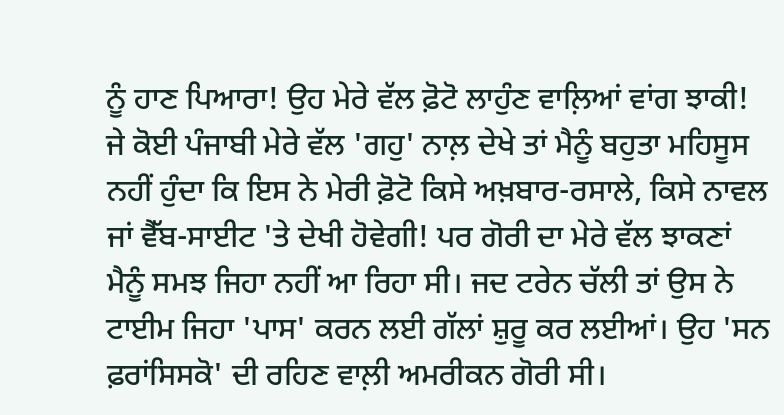ਨੂੰ ਹਾਣ ਪਿਆਰਾ! ਉਹ ਮੇਰੇ ਵੱਲ ਫ਼ੋਟੋ ਲਾਹੁੰਣ ਵਾਲ਼ਿਆਂ ਵਾਂਗ ਝਾਕੀ! ਜੇ ਕੋਈ ਪੰਜਾਬੀ ਮੇਰੇ ਵੱਲ 'ਗਹੁ' ਨਾਲ਼ ਦੇਖੇ ਤਾਂ ਮੈਨੂੰ ਬਹੁਤਾ ਮਹਿਸੂਸ ਨਹੀਂ ਹੁੰਦਾ ਕਿ ਇਸ ਨੇ ਮੇਰੀ ਫ਼ੋਟੋ ਕਿਸੇ ਅਖ਼ਬਾਰ-ਰਸਾਲੇ, ਕਿਸੇ ਨਾਵਲ ਜਾਂ ਵੈੱਬ-ਸਾਈਟ 'ਤੇ ਦੇਖੀ ਹੋਵੇਗੀ! ਪਰ ਗੋਰੀ ਦਾ ਮੇਰੇ ਵੱਲ ਝਾਕਣਾਂ ਮੈਨੂੰ ਸਮਝ ਜਿਹਾ ਨਹੀਂ ਆ ਰਿਹਾ ਸੀ। ਜਦ ਟਰੇਨ ਚੱਲੀ ਤਾਂ ਉਸ ਨੇ ਟਾਈਮ ਜਿਹਾ 'ਪਾਸ' ਕਰਨ ਲਈ ਗੱਲਾਂ ਸ਼ੁਰੂ ਕਰ ਲਈਆਂ। ਉਹ 'ਸਨ ਫ਼ਰਾਂਸਿਸਕੋ' ਦੀ ਰਹਿਣ ਵਾਲ਼ੀ ਅਮਰੀਕਨ ਗੋਰੀ ਸੀ।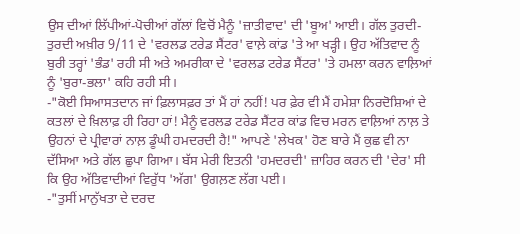ਉਸ ਦੀਆਂ ਲਿੱਪੀਆਂ-ਪੋਚੀਆਂ ਗੱਲਾਂ ਵਿਚੋਂ ਮੈਨੂੰ 'ਜ਼ਾਤੀਵਾਦ' ਦੀ 'ਬੂਅ' ਆਈ। ਗੱਲ ਤੁਰਦੀ-ਤੁਰਦੀ ਅਖ਼ੀਰ 9/11 ਦੇ 'ਵਰਲਡ ਟਰੇਡ ਸੈਂਟਰ' ਵਾਲ਼ੇ ਕਾਂਡ 'ਤੇ ਆ ਖੜ੍ਹੀ। ਉਹ ਅੱਤਿਵਾਦ ਨੂੰ ਬੁਰੀ ਤਰ੍ਹਾਂ 'ਭੰਡ' ਰਹੀ ਸੀ ਅਤੇ ਅਮਰੀਕਾ ਦੇ 'ਵਰਲਡ ਟਰੇਡ ਸੈਂਟਰ' 'ਤੇ ਹਮਲਾ ਕਰਨ ਵਾਲ਼ਿਆਂ ਨੂੰ 'ਬੁਰਾ-ਭਲਾ' ਕਹਿ ਰਹੀ ਸੀ।
-"ਕੋਈ ਸਿਆਸਤਦਾਨ ਜਾਂ ਫ਼ਿਲਾਸਫ਼ਰ ਤਾਂ ਮੈਂ ਹਾਂ ਨਹੀਂ! ਪਰ ਫ਼ੇਰ ਵੀ ਮੈਂ ਹਮੇਸ਼ਾ ਨਿਰਦੋਸ਼ਿਆਂ ਦੇ ਕਤਲਾਂ ਦੇ ਖ਼ਿਲਾਫ਼ ਹੀ ਰਿਹਾ ਹਾਂ! ਮੈਨੂੰ ਵਰਲਡ ਟਰੇਡ ਸੈਂਟਰ ਕਾਂਡ ਵਿਚ ਮਰਨ ਵਾਲ਼ਿਆਂ ਨਾਲ਼ ਤੇ ਉਹਨਾਂ ਦੇ ਪ੍ਰੀਵਾਰਾਂ ਨਾਲ਼ ਡੂੰਘੀ ਹਮਦਰਦੀ ਹੈ!" ਆਪਣੇ 'ਲੇਖਕ' ਹੋਣ ਬਾਰੇ ਮੈਂ ਕੁਛ ਵੀ ਨਾ ਦੱਸਿਆ ਅਤੇ ਗੱਲ ਛੁਪਾ ਗਿਆ। ਬੱਸ ਮੇਰੀ ਇਤਨੀ 'ਹਮਦਰਦੀ' ਜ਼ਾਹਿਰ ਕਰਨ ਦੀ 'ਦੇਰ' ਸੀ ਕਿ ਉਹ ਅੱਤਿਵਾਦੀਆਂ ਵਿਰੁੱਧ 'ਅੱਗ' ਉਗਲ਼ਣ ਲੱਗ ਪਈ।
-"ਤੁਸੀਂ ਮਾਨੁੱਖਤਾ ਦੇ ਦਰਦ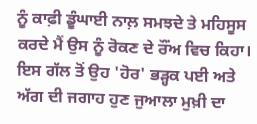ਨੂੰ ਕਾਫ਼ੀ ਡੂੰਘਾਈ ਨਾਲ਼ ਸਮਝਦੇ ਤੇ ਮਹਿਸੂਸ ਕਰਦੇ ਮੈਂ ਉਸ ਨੂੰ ਰੋਕਣ ਦੇ ਰੌਂਅ ਵਿਚ ਕਿਹਾ। ਇਸ ਗੱਲ ਤੋਂ ਉਹ 'ਹੋਰ' ਭੜ੍ਹਕ ਪਈ ਅਤੇ ਅੱਗ ਦੀ ਜਗਾਹ ਹੁਣ ਜੁਆਲਾ ਮੁਖ਼ੀ ਦਾ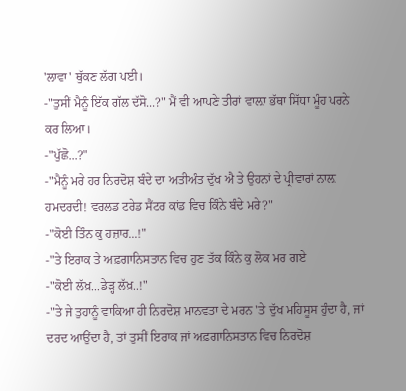'ਲਾਵਾ' ਥੁੱਕਣ ਲੱਗ ਪਈ।
-"ਤੁਸੀਂ ਮੈਨੂੰ ਇੱਕ ਗੱਲ ਦੱਸੋ...?" ਮੈਂ ਵੀ ਆਪਣੇ ਤੀਰਾਂ ਵਾਲ਼ਾ ਭੱਥਾ ਸਿੱਧਾ ਮੂੰਹ ਪਰਨੇ ਕਰ ਲਿਆ।
-"ਪੁੱਛੋ...?"
-"ਮੈਨੂੰ ਮਰੇ ਹਰ ਨਿਰਦੋਸ਼ ਬੰਦੇ ਦਾ ਅਤੀਅੰਤ ਦੁੱਖ ਐ ਤੇ ਉਹਨਾਂ ਦੇ ਪ੍ਰੀਵਾਰਾਂ ਨਾਲ਼ ਹਮਦਰਦੀ! ਵਰਲਡ ਟਰੇਡ ਸੈਂਟਰ ਕਾਂਡ ਵਿਚ ਕਿੰਨੇ ਬੰਦੇ ਮਰੇ?"
-"ਕੋਈ ਤਿੰਨ ਕੁ ਹਜ਼ਾਰ...!"
-"ਤੇ ਇਰਾਕ ਤੇ ਅਫ਼ਗਾਨਿਸਤਾਨ ਵਿਚ ਹੁਣ ਤੱਕ ਕਿੰਨੇ ਕੁ ਲੋਕ ਮਰ ਗਏ
-"ਕੋਈ ਲੱਖ਼...ਡੇੜ੍ਹ ਲੱਖ਼..!"
-"ਤੇ ਜੇ ਤੁਹਾਨੂੰ ਵਾਕਿਆ ਹੀ ਨਿਰਦੋਸ਼ ਮਾਨਵਤਾ ਦੇ ਮਰਨ 'ਤੇ ਦੁੱਖ ਮਹਿਸੂਸ ਹੁੰਦਾ ਹੈ, ਜਾਂ ਦਰਦ ਆਉਂਦਾ ਹੈ, ਤਾਂ ਤੁਸੀਂ ਇਰਾਕ ਜਾਂ ਅਫ਼ਗਾਨਿਸਤਾਨ ਵਿਚ ਨਿਰਦੋਸ਼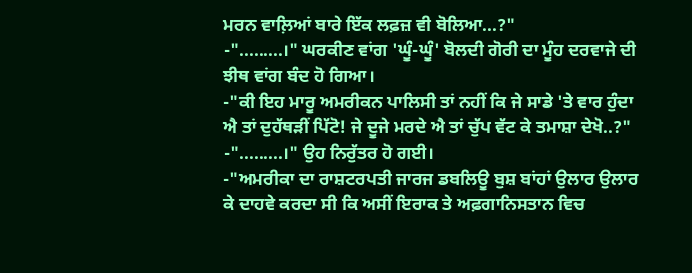ਮਰਨ ਵਾਲ਼ਿਆਂ ਬਾਰੇ ਇੱਕ ਲਫ਼ਜ਼ ਵੀ ਬੋਲਿਆ...?"
-".........।" ਘਰਕੀਣ ਵਾਂਗ 'ਘੂੰ-ਘੂੰ' ਬੋਲਦੀ ਗੋਰੀ ਦਾ ਮੂੰਹ ਦਰਵਾਜੇ ਦੀ ਝੀਥ ਵਾਂਗ ਬੰਦ ਹੋ ਗਿਆ।
-"ਕੀ ਇਹ ਮਾਰੂ ਅਮਰੀਕਨ ਪਾਲਿਸੀ ਤਾਂ ਨਹੀਂ ਕਿ ਜੇ ਸਾਡੇ 'ਤੇ ਵਾਰ ਹੁੰਦਾ ਐ ਤਾਂ ਦੁਹੱਥੜੀਂ ਪਿੱਟੋ! ਜੇ ਦੂਜੇ ਮਰਦੇ ਐ ਤਾਂ ਚੁੱਪ ਵੱਟ ਕੇ ਤਮਾਸ਼ਾ ਦੇਖੋ..?"
-".........।" ਉਹ ਨਿਰੁੱਤਰ ਹੋ ਗਈ।
-"ਅਮਰੀਕਾ ਦਾ ਰਾਸ਼ਟਰਪਤੀ ਜਾਰਜ ਡਬਲਿਊ ਬੁਸ਼ ਬਾਂਹਾਂ ਉਲਾਰ ਉਲਾਰ ਕੇ ਦਾਹਵੇ ਕਰਦਾ ਸੀ ਕਿ ਅਸੀਂ ਇਰਾਕ ਤੇ ਅਫ਼ਗਾਨਿਸਤਾਨ ਵਿਚ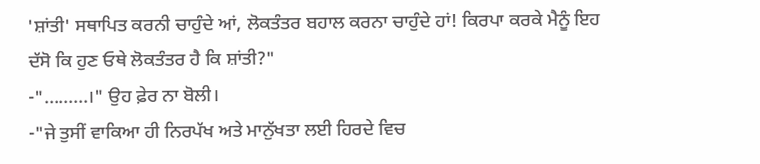'ਸ਼ਾਂਤੀ' ਸਥਾਪਿਤ ਕਰਨੀ ਚਾਹੁੰਦੇ ਆਂ, ਲੋਕਤੰਤਰ ਬਹਾਲ ਕਰਨਾ ਚਾਹੁੰਦੇ ਹਾਂ! ਕਿਰਪਾ ਕਰਕੇ ਮੈਨੂੰ ਇਹ ਦੱਸੋ ਕਿ ਹੁਣ ਓਥੇ ਲੋਕਤੰਤਰ ਹੈ ਕਿ ਸ਼ਾਂਤੀ?"
-".........।" ਉਹ ਫ਼ੇਰ ਨਾ ਬੋਲੀ।
-"ਜੇ ਤੁਸੀਂ ਵਾਕਿਆ ਹੀ ਨਿਰਪੱਖ ਅਤੇ ਮਾਨੁੱਖਤਾ ਲਈ ਹਿਰਦੇ ਵਿਚ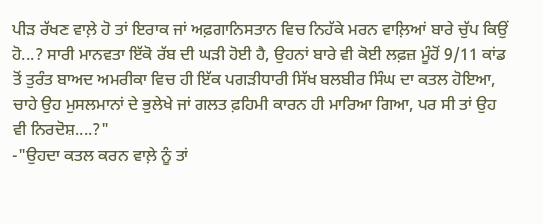ਪੀੜ ਰੱਖਣ ਵਾਲ਼ੇ ਹੋ ਤਾਂ ਇਰਾਕ ਜਾਂ ਅਫ਼ਗਾਨਿਸਤਾਨ ਵਿਚ ਨਿਹੱਕੇ ਮਰਨ ਵਾਲ਼ਿਆਂ ਬਾਰੇ ਚੁੱਪ ਕਿਉਂ ਹੋ...? ਸਾਰੀ ਮਾਨਵਤਾ ਇੱਕੋ ਰੱਬ ਦੀ ਘੜੀ ਹੋਈ ਹੈ, ਉਹਨਾਂ ਬਾਰੇ ਵੀ ਕੋਈ ਲਫ਼ਜ਼ ਮੂੰਹੋਂ 9/11 ਕਾਂਡ ਤੋਂ ਤੁਰੰਤ ਬਾਅਦ ਅਮਰੀਕਾ ਵਿਚ ਹੀ ਇੱਕ ਪਗੜੀਧਾਰੀ ਸਿੱਖ ਬਲਬੀਰ ਸਿੰਘ ਦਾ ਕਤਲ ਹੋਇਆ, ਚਾਹੇ ਉਹ ਮੁਸਲਮਾਨਾਂ ਦੇ ਭੁਲੇਖੇ ਜਾਂ ਗਲਤ ਫ਼ਹਿਮੀ ਕਾਰਨ ਹੀ ਮਾਰਿਆ ਗਿਆ, ਪਰ ਸੀ ਤਾਂ ਉਹ ਵੀ ਨਿਰਦੋਸ਼....?"
-"ਉਹਦਾ ਕਤਲ ਕਰਨ ਵਾਲ਼ੇ ਨੂੰ ਤਾਂ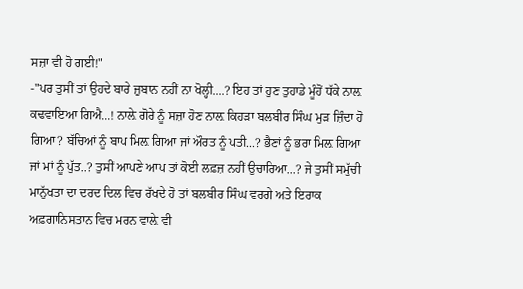ਸਜ਼ਾ ਵੀ ਹੋ ਗਈ!"
-"ਪਰ ਤੁਸੀਂ ਤਾਂ ਉਹਦੇ ਬਾਰੇ ਜ਼ੁਬਾਨ ਨਹੀਂ ਨਾ ਖੋਲ੍ਹੀ....? ਇਹ ਤਾਂ ਹੁਣ ਤੁਹਾਡੇ ਮੂੰਹੋਂ ਧੱਕੇ ਨਾਲ਼ ਕਢਵਾਇਆ ਗਿਐ...! ਨਾਲ਼ੇ ਗੋਰੇ ਨੂੰ ਸਜ਼ਾ ਹੋਣ ਨਾਲ਼ ਕਿਹੜਾ ਬਲਬੀਰ ਸਿੰਘ ਮੁੜ ਜ਼ਿੰਦਾ ਹੋ ਗਿਆ? ਬੱਚਿਆਂ ਨੂੰ ਬਾਪ ਮਿਲ਼ ਗਿਆ ਜਾਂ ਔਰਤ ਨੂੰ ਪਤੀ...? ਭੈਣਾਂ ਨੂੰ ਭਰਾ ਮਿਲ਼ ਗਿਆ ਜਾਂ ਮਾਂ ਨੂੰ ਪੁੱਤ..? ਤੁਸੀਂ ਆਪਣੇ ਆਪ ਤਾਂ ਕੋਈ ਲਫ਼ਜ਼ ਨਹੀਂ ਉਚਾਰਿਆ...? ਜੇ ਤੁਸੀਂ ਸਮੁੱਚੀ ਮਾਨੁੱਖਤਾ ਦਾ ਦਰਦ ਦਿਲ ਵਿਚ ਰੱਖਦੇ ਹੋ ਤਾਂ ਬਲਬੀਰ ਸਿੰਘ ਵਰਗੇ ਅਤੇ ਇਰਾਕ ਅਫ਼ਗਾਨਿਸਤਾਨ ਵਿਚ ਮਰਨ ਵਾਲ਼ੇ ਵੀ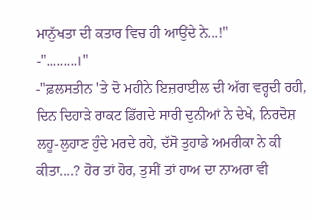ਮਾਨੁੱਖਤਾ ਦੀ ਕਤਾਰ ਵਿਚ ਹੀ ਆਉਂਦੇ ਨੇ...!"
-".........।"
-"ਫ਼ਲਸਤੀਨ 'ਤੇ ਦੋ ਮਹੀਨੇ ਇਜ਼ਰਾਈਲ ਦੀ ਅੱਗ ਵਰ੍ਹਦੀ ਰਹੀ, ਦਿਨ ਦਿਹਾੜੇ ਰਾਕਟ ਡਿੱਗਦੇ ਸਾਰੀ ਦੁਨੀਆਂ ਨੇ ਦੇਖੇ, ਨਿਰਦੋਸ਼ ਲਹੂ-ਲੁਹਾਣ ਹੁੰਦੇ ਮਰਦੇ ਰਹੇ, ਦੱਸੋ ਤੁਹਾਡੇ ਅਮਰੀਕਾ ਨੇ ਕੀ ਕੀਤਾ....? ਹੋਰ ਤਾਂ ਹੋਰ, ਤੁਸੀਂ ਤਾਂ ਹਾਅ ਦਾ ਨਾਅਰਾ ਵੀ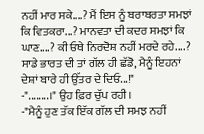ਨਹੀਂ ਮਾਰ ਸਕੇ....? ਮੈਂ ਇਸ ਨੂੰ ਬਰਾਬਰਤਾ ਸਮਝਾਂ ਕਿ ਵਿਤਕਰਾ...? ਮਾਨਵਤਾ ਦੀ ਕਦਰ ਸਮਝਾਂ ਕਿ ਘਾਣ....? ਕੀ ਓਥੇ ਨਿਰਦੋਸ਼ ਨਹੀਂ ਮਰਦੇ ਰਹੇ....? ਸਾਡੇ ਭਾਰਤ ਦੀ ਤਾਂ ਗੱਲ ਹੀ ਛੱਡੋ, ਮੈਨੂੰ ਇਹਨਾਂ ਦੇਸ਼ਾਂ ਬਾਰੇ ਹੀ ਉੱਤਰ ਦੇ ਦਿਓ...!"
-"........।" ਉਹ ਫ਼ਿਰ ਚੁੱਪ ਰਹੀ।
-"ਮੈਨੂੰ ਹੁਣ ਤੱਕ ਇੱਕ ਗੱਲ ਦੀ ਸਮਝ ਨਹੀਂ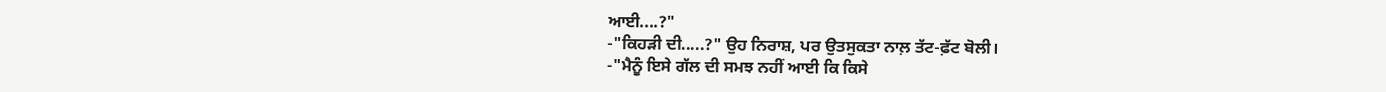ਆਈ....?"
-"ਕਿਹੜੀ ਦੀ.....?" ਉਹ ਨਿਰਾਸ਼, ਪਰ ਉਤਸੁਕਤਾ ਨਾਲ਼ ਤੱਟ-ਫ਼ੱਟ ਬੋਲੀ।
-"ਮੈਨੂੰ ਇਸੇ ਗੱਲ ਦੀ ਸਮਝ ਨਹੀਂ ਆਈ ਕਿ ਕਿਸੇ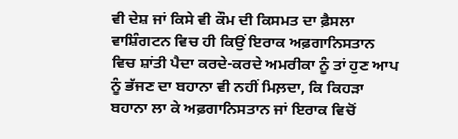ਵੀ ਦੇਸ਼ ਜਾਂ ਕਿਸੇ ਵੀ ਕੌਮ ਦੀ ਕਿਸਮਤ ਦਾ ਫ਼ੈਸਲਾ ਵਾਸ਼ਿੰਗਟਨ ਵਿਚ ਹੀ ਕਿਉਂ ਇਰਾਕ ਅਫ਼ਗਾਨਿਸਤਾਨ ਵਿਚ ਸ਼ਾਂਤੀ ਪੈਦਾ ਕਰਦੇ-ਕਰਦੇ ਅਮਰੀਕਾ ਨੂੰ ਤਾਂ ਹੁਣ ਆਪ ਨੂੰ ਭੱਜਣ ਦਾ ਬਹਾਨਾ ਵੀ ਨਹੀਂ ਮਿਲ਼ਦਾ, ਕਿ ਕਿਹੜਾ ਬਹਾਨਾ ਲਾ ਕੇ ਅਫ਼ਗਾਨਿਸਤਾਨ ਜਾਂ ਇਰਾਕ ਵਿਚੋਂ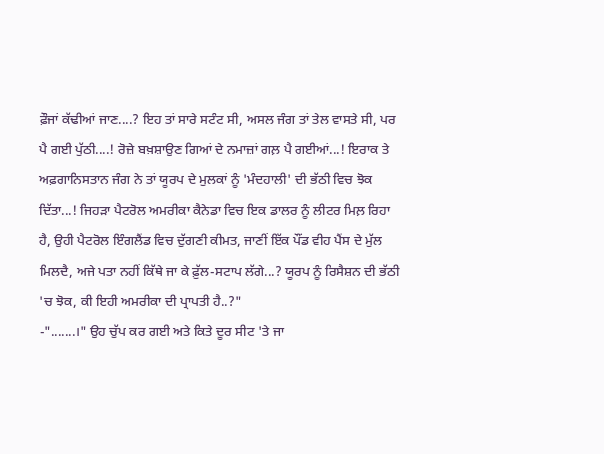ਫ਼ੌਜਾਂ ਕੱਢੀਆਂ ਜਾਣ....? ਇਹ ਤਾਂ ਸਾਰੇ ਸਟੰਟ ਸੀ, ਅਸਲ ਜੰਗ ਤਾਂ ਤੇਲ ਵਾਸਤੇ ਸੀ, ਪਰ ਪੈ ਗਈ ਪੁੱਠੀ....! ਰੋਜ਼ੇ ਬਖ਼ਸ਼ਾਉਣ ਗਿਆਂ ਦੇ ਨਮਾਜ਼ਾਂ ਗਲ਼ ਪੈ ਗਈਆਂ...! ਇਰਾਕ ਤੇ ਅਫ਼ਗਾਨਿਸਤਾਨ ਜੰਗ ਨੇ ਤਾਂ ਯੂਰਪ ਦੇ ਮੁਲਕਾਂ ਨੂੰ 'ਮੰਦਹਾਲੀ' ਦੀ ਭੱਠੀ ਵਿਚ ਝੋਕ ਦਿੱਤਾ...! ਜਿਹੜਾ ਪੈਟਰੋਲ ਅਮਰੀਕਾ ਕੈਨੇਡਾ ਵਿਚ ਇਕ ਡਾਲਰ ਨੂੰ ਲੀਟਰ ਮਿਲ਼ ਰਿਹਾ ਹੈ, ਉਹੀ ਪੈਟਰੋਲ ਇੰਗਲੈਂਡ ਵਿਚ ਦੁੱਗਣੀ ਕੀਮਤ, ਜਾਣੀਂ ਇੱਕ ਪੌਂਡ ਵੀਹ ਪੈਂਸ ਦੇ ਮੁੱਲ ਮਿਲਦੈ, ਅਜੇ ਪਤਾ ਨਹੀਂ ਕਿੱਥੇ ਜਾ ਕੇ ਫ਼ੁੱਲ-ਸਟਾਪ ਲੱਗੇ...? ਯੂਰਪ ਨੂੰ ਰਿਸੈਸ਼ਨ ਦੀ ਭੱਠੀ 'ਚ ਝੋਕ, ਕੀ ਇਹੀ ਅਮਰੀਕਾ ਦੀ ਪ੍ਰਾਪਤੀ ਹੈ..?"
-".......।" ਉਹ ਚੁੱਪ ਕਰ ਗਈ ਅਤੇ ਕਿਤੇ ਦੂਰ ਸੀਟ 'ਤੇ ਜਾ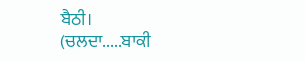ਬੈਠੀ।
(ਚਲਦਾ.....ਬਾਕੀ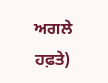ਅਗਲੇ ਹਫ਼ਤੇ)